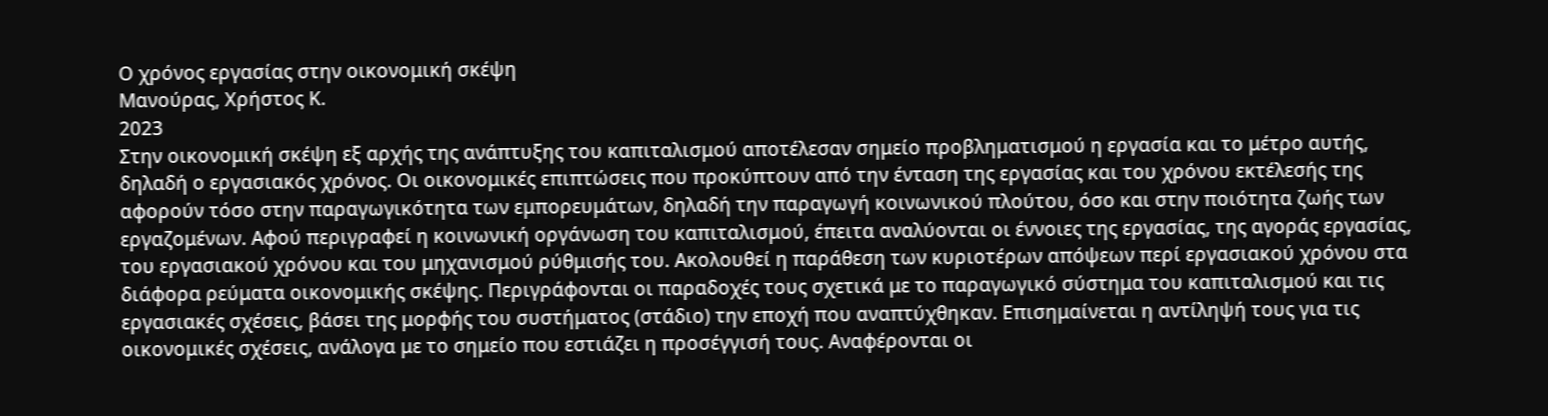Ο χρόνος εργασίας στην οικονομική σκέψη
Μανούρας, Χρήστος Κ.
2023
Στην οικονομική σκέψη εξ αρχής της ανάπτυξης του καπιταλισμού αποτέλεσαν σημείο προβληματισμού η εργασία και το μέτρο αυτής, δηλαδή ο εργασιακός χρόνος. Οι οικονομικές επιπτώσεις που προκύπτουν από την ένταση της εργασίας και του χρόνου εκτέλεσής της αφορούν τόσο στην παραγωγικότητα των εμπορευμάτων, δηλαδή την παραγωγή κοινωνικού πλούτου, όσο και στην ποιότητα ζωής των εργαζομένων. Αφού περιγραφεί η κοινωνική οργάνωση του καπιταλισμού, έπειτα αναλύονται οι έννοιες της εργασίας, της αγοράς εργασίας, του εργασιακού χρόνου και του μηχανισμού ρύθμισής του. Ακολουθεί η παράθεση των κυριοτέρων απόψεων περί εργασιακού χρόνου στα διάφορα ρεύματα οικονομικής σκέψης. Περιγράφονται οι παραδοχές τους σχετικά με το παραγωγικό σύστημα του καπιταλισμού και τις εργασιακές σχέσεις, βάσει της μορφής του συστήματος (στάδιο) την εποχή που αναπτύχθηκαν. Επισημαίνεται η αντίληψή τους για τις οικονομικές σχέσεις, ανάλογα με το σημείο που εστιάζει η προσέγγισή τους. Αναφέρονται οι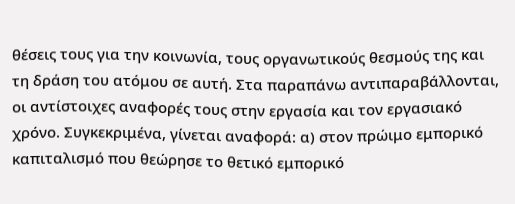θέσεις τους για την κοινωνία, τους οργανωτικούς θεσμούς της και τη δράση του ατόμου σε αυτή. Στα παραπάνω αντιπαραβάλλονται, οι αντίστοιχες αναφορές τους στην εργασία και τον εργασιακό χρόνο. Συγκεκριμένα, γίνεται αναφορά: α) στον πρώιμο εμπορικό καπιταλισμό που θεώρησε το θετικό εμπορικό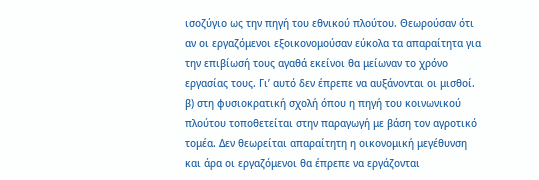ισοζύγιο ως την πηγή του εθνικού πλούτου. Θεωρούσαν ότι αν οι εργαζόμενοι εξοικονομούσαν εύκολα τα απαραίτητα για την επιβίωσή τους αγαθά εκείνοι θα μείωναν το χρόνο εργασίας τους. Γι’ αυτό δεν έπρεπε να αυξάνονται οι μισθοί. β) στη φυσιοκρατική σχολή όπου η πηγή του κοινωνικού πλούτου τοποθετείται στην παραγωγή με βάση τον αγροτικό τομέα. Δεν θεωρείται απαραίτητη η οικονομική μεγέθυνση και άρα οι εργαζόμενοι θα έπρεπε να εργάζονται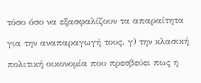τόσο όσο να εξασφαλίζουν τα απαραίτητα για την αναπαραγωγή τους. γ) την κλασική πολιτική οικονομία που πρεσβεύει πως η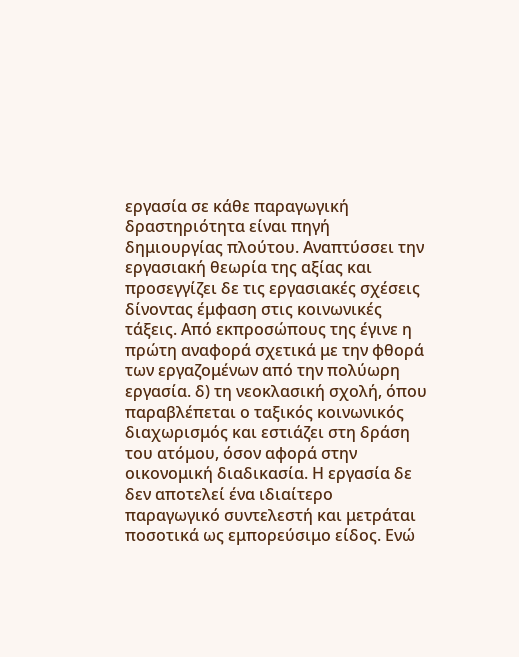εργασία σε κάθε παραγωγική δραστηριότητα είναι πηγή δημιουργίας πλούτου. Αναπτύσσει την εργασιακή θεωρία της αξίας και προσεγγίζει δε τις εργασιακές σχέσεις δίνοντας έμφαση στις κοινωνικές τάξεις. Από εκπροσώπους της έγινε η πρώτη αναφορά σχετικά με την φθορά των εργαζομένων από την πολύωρη εργασία. δ) τη νεοκλασική σχολή, όπου παραβλέπεται ο ταξικός κοινωνικός διαχωρισμός και εστιάζει στη δράση του ατόμου, όσον αφορά στην οικονομική διαδικασία. Η εργασία δε δεν αποτελεί ένα ιδιαίτερο παραγωγικό συντελεστή και μετράται ποσοτικά ως εμπορεύσιμο είδος. Ενώ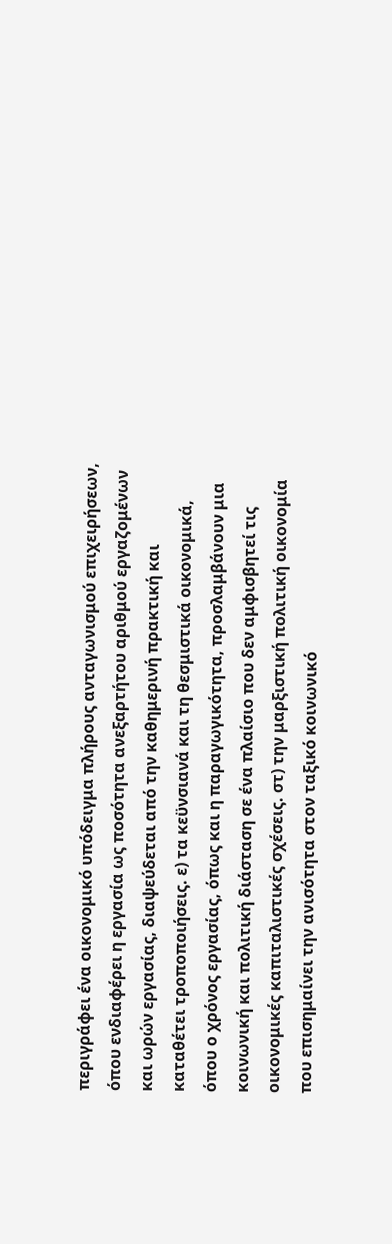περιγράφει ένα οικονομικό υπόδειγμα πλήρους ανταγωνισμού επιχειρήσεων, όπου ενδιαφέρει η εργασία ως ποσότητα ανεξαρτήτου αριθμού εργαζομένων και ωρών εργασίας, διαψεύδεται από την καθημερινή πρακτική και καταθέτει τροποποιήσεις. ε) τα κεϋνσιανά και τη θεσμιστικά οικονομικά, όπου ο χρόνος εργασίας, όπως και η παραγωγικότητα, προσλαμβάνουν μια κοινωνική και πολιτική διάσταση σε ένα πλαίσιο που δεν αμφισβητεί τις οικονομικές καπιταλιστικές σχέσεις. στ) την μαρξιστική πολιτική οικονομία που επισημαίνει την ανισότητα στον ταξικό κοινωνικό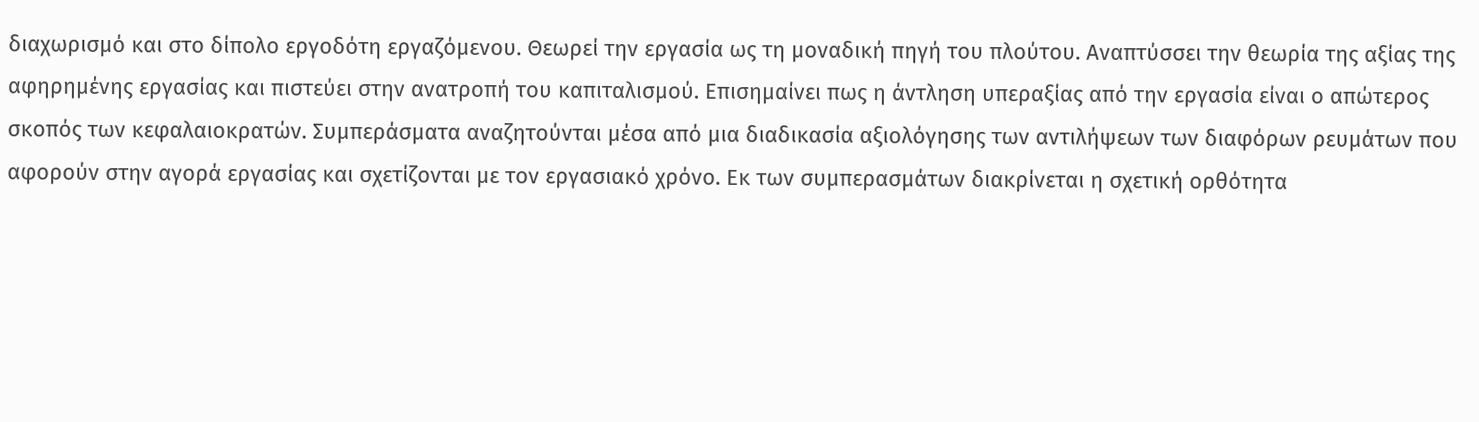διαχωρισμό και στο δίπολο εργοδότη εργαζόμενου. Θεωρεί την εργασία ως τη μοναδική πηγή του πλούτου. Αναπτύσσει την θεωρία της αξίας της αφηρημένης εργασίας και πιστεύει στην ανατροπή του καπιταλισμού. Επισημαίνει πως η άντληση υπεραξίας από την εργασία είναι ο απώτερος σκοπός των κεφαλαιοκρατών. Συμπεράσματα αναζητούνται μέσα από μια διαδικασία αξιολόγησης των αντιλήψεων των διαφόρων ρευμάτων που αφορούν στην αγορά εργασίας και σχετίζονται με τον εργασιακό χρόνο. Εκ των συμπερασμάτων διακρίνεται η σχετική ορθότητα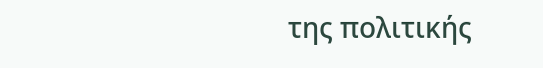της πολιτικής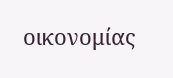οικονομίας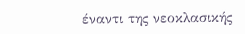έναντι της νεοκλασικής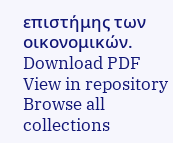επιστήμης των οικονομικών.
Download PDF
View in repository
Browse all collections